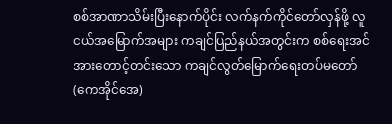စစ်အာဏာသိမ်းပြီးနောက်ပိုင်း လက်နက်ကိုင်တော်လှန်ဖို့ လူငယ်အမြောက်အများ ကချင်ပြည်နယ်အတွင်းက စစ်ရေးအင်အားတောင့်တင်းသော ကချင်လွတ်မြောက်ရေးတပ်မတော် (ကေအိုင်အေ)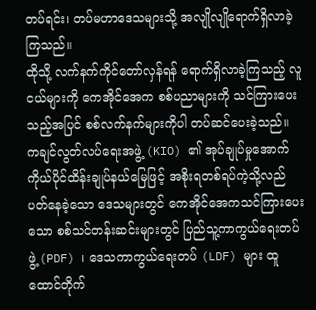တပ်ရင်း၊ တပ်မဟာဒေသများသို့ အလျိုလျိုရောက်ရှိလာခဲ့ကြသည်။
ထိုသို့ လက်နက်ကိုင်တော်လှန်ရန် ရောက်ရှိလာခဲ့ကြသည့် လူငယ်များကို ကေအိုင်အေက စစ်ပညာများကို သင်ကြားပေးသည့်အပြင် စစ်လက်နက်များကိုပါ တပ်ဆင်ပေးခဲ့သည်။
ကချင်လွတ်လပ်ရေးအဖွဲ့ (KIO) ၏ အုပ်ချုပ်မှုအောက် ကိုယ်ပိုင်ထိန်းချုပ်နယ်မြေဖြင့် အစိုးရတစ်ရပ်ကဲ့သို့လည်ပတ်နေခဲ့သော ဒေသများတွင် ကေအိုင်အေကသင်ကြားပေးသော စစ်သင်တန်းဆင်းများတွင် ပြည်သူ့ကာကွယ်ရေးတပ်ဖွဲ့ (PDF) ၊ ဒေသကာကွယ်ရေးတပ် (LDF) များ ထူထောင်တိုက်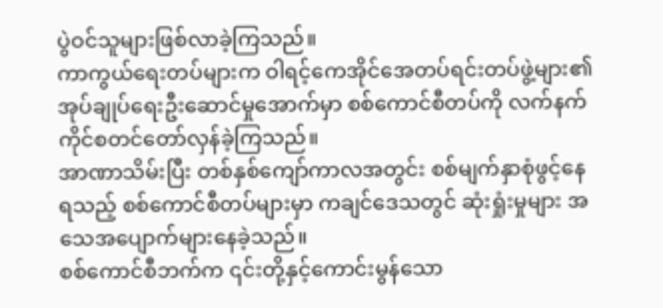ပွဲဝင်သူများဖြစ်လာခဲ့ကြသည်။
ကာကွယ်ရေးတပ်များက ဝါရင့်ကေအိုင်အေတပ်ရင်းတပ်ဖွဲ့များ၏ အုပ်ချုပ်ရေးဦးဆောင်မှုအောက်မှာ စစ်ကောင်စီတပ်ကို လက်နက်ကိုင်စတင်တော်လှန်ခဲ့ကြသည်။
အာဏာသိမ်းပြီး တစ်နှစ်ကျော်ကာလအတွင်း စစ်မျက်နှာစုံဖွင့်နေရသည့် စစ်ကောင်စီတပ်များမှာ ကချင်ဒေသတွင် ဆုံးရှုံးမှုများ အသေအပျောက်များနေခဲ့သည်။
စစ်ကောင်စီဘက်က ၎င်းတို့နှင့်ကောင်းမွန်သော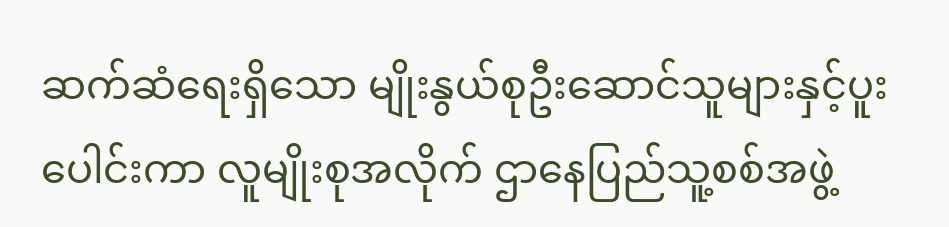ဆက်ဆံရေးရှိသော မျိုးနွယ်စုဦးဆောင်သူများနှင့်ပူးပေါင်းကာ လူမျိုးစုအလိုက် ဌာနေပြည်သူ့စစ်အဖွဲ့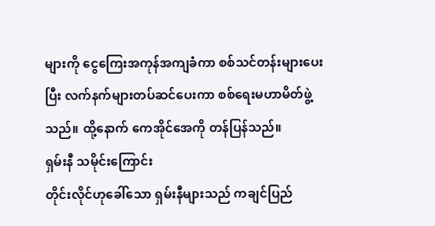များကို ငွေကြေးအကုန်အကျခံကာ စစ်သင်တန်းများပေးပြီး လက်နက်များတပ်ဆင်ပေးကာ စစ်ရေးမဟာမိတ်ဖွဲ့သည်။ ထို့နောက် ကေအိုင်အေကို တန်ပြန်သည်။
ရှမ်းနီ သမိုင်းကြောင်း
တိုင်းလိုင်ဟုခေါ်သော ရှမ်းနီများသည် ကချင်ပြည်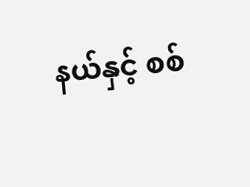နယ်နှင့် စစ်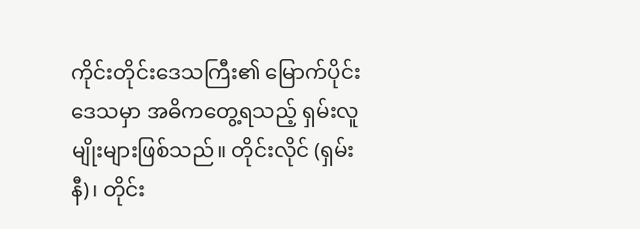ကိုင်းတိုင်းဒေသကြီး၏ မြောက်ပိုင်းဒေသမှာ အဓိကတွေ့ရသည့် ရှမ်းလူမျိုးများဖြစ်သည်။ တိုင်းလိုင် (ရှမ်းနီ)၊ တိုင်း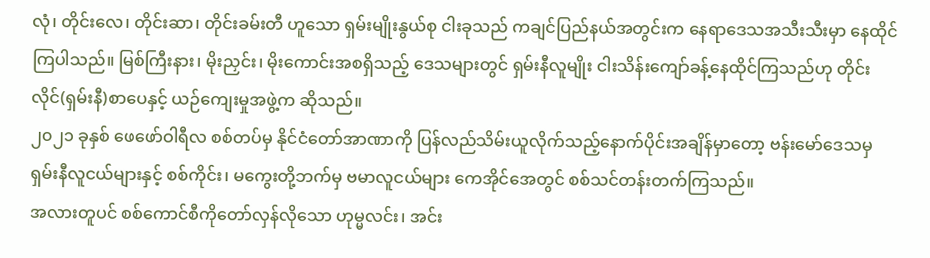လုံ၊ တိုင်းလေ၊ တိုင်းဆာ၊ တိုင်းခမ်းတီ ဟူသော ရှမ်းမျိုးနွယ်စု ငါးခုသည် ကချင်ပြည်နယ်အတွင်းက နေရာဒေသအသီးသီးမှာ နေထိုင်ကြပါသည်။ မြစ်ကြီးနား၊ မိုးညှင်း၊ မိုးကောင်းအစရှိသည့် ဒေသများတွင် ရှမ်းနီလူမျိုး ငါးသိန်းကျော်ခန့်နေထိုင်ကြသည်ဟု တိုင်းလိုင်(ရှမ်းနီ)စာပေနှင့် ယဉ်ကျေးမှုအဖွဲ့က ဆိုသည်။
၂၀၂၁ ခုနှစ် ဖေဖော်ဝါရီလ စစ်တပ်မှ နိုင်ငံတော်အာဏာကို ပြန်လည်သိမ်းယူလိုက်သည့်နောက်ပိုင်းအချိန်မှာတော့ ဗန်းမော်ဒေသမှ ရှမ်းနီလူငယ်များနှင့် စစ်ကိုင်း၊ မကွေးတို့ဘက်မှ ဗမာလူငယ်များ ကေအိုင်အေတွင် စစ်သင်တန်းတက်ကြသည်။
အလားတူပင် စစ်ကောင်စီကိုတော်လှန်လိုသော ဟုမ္မလင်း၊ အင်း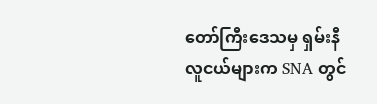တော်ကြီးဒေသမှ ရှမ်းနီလူငယ်များက SNA တွင်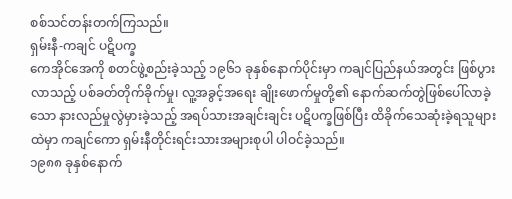စစ်သင်တန်းတက်ကြသည်။
ရှမ်းနီ-ကချင် ပဋိပက္ခ
ကေအိုင်အေကို စတင်ဖွဲ့စည်းခဲ့သည့် ၁၉၆၁ ခုနှစ်နောက်ပိုင်းမှာ ကချင်ပြည်နယ်အတွင်း ဖြစ်ပွားလာသည့် ပစ်ခတ်တိုက်ခိုက်မှု၊ လူ့အခွင့်အရေး ချိုးဖောက်မှုတို့၏ နောက်ဆက်တွဲဖြစ်ပေါ်လာခဲ့သော နားလည်မှုလွဲမှားခဲ့သည့် အရပ်သားအချင်းချင်း ပဋိပက္ခဖြစ်ပြီး ထိခိုက်သေဆုံးခဲ့ရသူများထဲမှာ ကချင်ကော ရှမ်းနီတိုင်းရင်းသားအများစုပါ ပါဝင်ခဲ့သည်။
၁၉၈၈ ခုနှစ်နောက်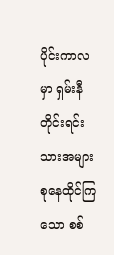ပိုင်းကာလမှာ ရှမ်းနီတိုင်းရင်းသားအများစုနေထိုင်ကြသော စစ်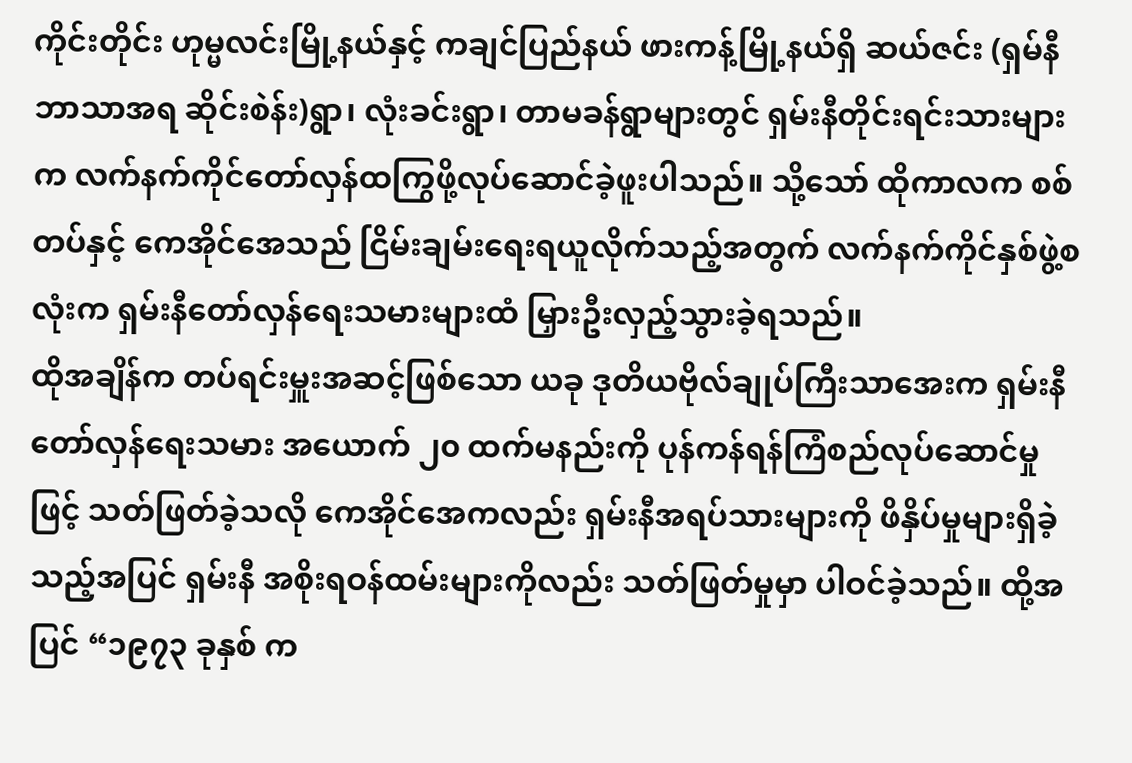ကိုင်းတိုင်း ဟုမ္မလင်းမြို့နယ်နှင့် ကချင်ပြည်နယ် ဖားကန့်မြို့နယ်ရှိ ဆယ်ဇင်း (ရှမ်နီဘာသာအရ ဆိုင်းစဲန်း)ရွာ၊ လုံးခင်းရွာ၊ တာမခန်ရွာများတွင် ရှမ်းနီတိုင်းရင်းသားများက လက်နက်ကိုင်တော်လှန်ထကြွဖို့လုပ်ဆောင်ခဲ့ဖူးပါသည်။ သို့သော် ထိုကာလက စစ်တပ်နှင့် ကေအိုင်အေသည် ငြိမ်းချမ်းရေးရယူလိုက်သည့်အတွက် လက်နက်ကိုင်နှစ်ဖွဲ့စလုံးက ရှမ်းနီတော်လှန်ရေးသမားများထံ မြှားဦးလှည့်သွားခဲ့ရသည်။
ထိုအချိန်က တပ်ရင်းမှူးအဆင့်ဖြစ်သော ယခု ဒုတိယဗိုလ်ချုပ်ကြီးသာအေးက ရှမ်းနီတော်လှန်ရေးသမား အယောက် ၂၀ ထက်မနည်းကို ပုန်ကန်ရန်ကြံစည်လုပ်ဆောင်မှုဖြင့် သတ်ဖြတ်ခဲ့သလို ကေအိုင်အေကလည်း ရှမ်းနီအရပ်သားများကို ဖိနှိပ်မှုများရှိခဲ့သည့်အပြင် ရှမ်းနီ အစိုးရဝန်ထမ်းများကိုလည်း သတ်ဖြတ်မှုမှာ ပါဝင်ခဲ့သည်။ ထို့အပြင် “၁၉၇၃ ခုနှစ် က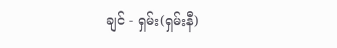ချင် - ရှမ်း(ရှမ်းနီ)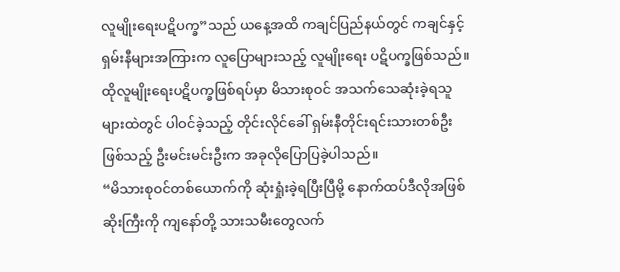လူမျိုးရေးပဋိပက္ခ”သည် ယနေ့အထိ ကချင်ပြည်နယ်တွင် ကချင်နှင့် ရှမ်းနီများအကြားက လူပြောများသည့် လူမျိုးရေး ပဋိပက္ခဖြစ်သည်။
ထိုလူမျိုးရေးပဋိပက္ခဖြစ်ရပ်မှာ မိသားစုဝင် အသက်သေဆုံးခဲ့ရသူများထဲတွင် ပါဝင်ခဲ့သည့် တိုင်းလိုင်ခေါ် ရှမ်းနီတိုင်းရင်းသားတစ်ဦးဖြစ်သည့် ဦးမင်းမင်းဦးက အခုလိုပြောပြခဲ့ပါသည်။
“မိသားစုဝင်တစ်ယောက်ကို ဆုံးရှုံးခဲ့ရပြီးပြီမို့ နောက်ထပ်ဒီလိုအဖြစ်ဆိုးကြီးကို ကျနော်တို့ သားသမီးတွေလက်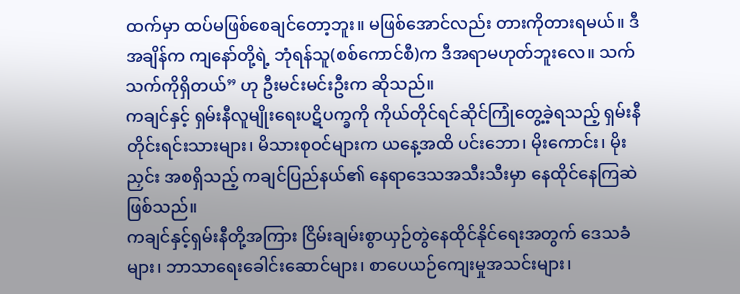ထက်မှာ ထပ်မဖြစ်စေချင်တော့ဘူး။ မဖြစ်အောင်လည်း တားကိုတားရမယ်။ ဒီအချိန်က ကျနော်တို့ရဲ့ ဘုံရန်သူ(စစ်ကောင်စီ)က ဒီအရာမဟုတ်ဘူးလေ။ သက်သက်ကိုရှိတယ်” ဟု ဦးမင်းမင်းဦးက ဆိုသည်။
ကချင်နှင့် ရှမ်းနီလူမျိုးရေးပဋိပက္ခကို ကိုယ်တိုင်ရင်ဆိုင်ကြုံတွေ့ခဲ့ရသည့် ရှမ်းနီတိုင်းရင်းသားများ၊ မိသားစုဝင်များက ယနေ့အထိ ပင်းဘော၊ မိုးကောင်း၊ မိုးညှင်း အစရှိသည့် ကချင်ပြည်နယ်၏ နေရာဒေသအသီးသီးမှာ နေထိုင်နေကြဆဲ ဖြစ်သည်။
ကချင်နှင့်ရှမ်းနီတို့အကြား ငြိမ်းချမ်းစွာယှဉ်တွဲနေထိုင်နိုင်ရေးအတွက် ဒေသခံများ၊ ဘာသာရေးခေါင်းဆောင်များ၊ စာပေယဉ်ကျေးမှုအသင်းများ၊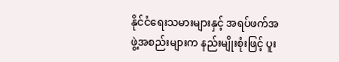နိုင်ငံရေးသမားများနှင့် အရပ်ဖက်အဖွဲ့အစည်းများက နည်းမျိုးစုံးဖြင့် ပူး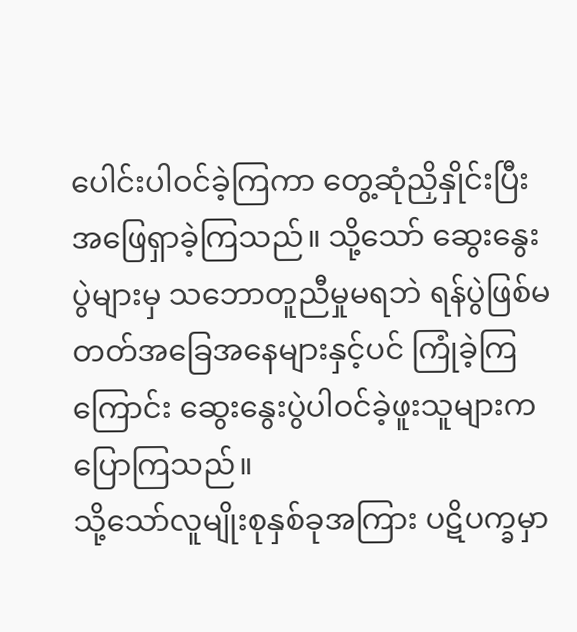ပေါင်းပါဝင်ခဲ့ကြကာ တွေ့ဆုံညှိနှိုင်းပြီး အဖြေရှာခဲ့ကြသည်။ သို့သော် ဆွေးနွေးပွဲများမှ သဘောတူညီမှုမရဘဲ ရန်ပွဲဖြစ်မတတ်အခြေအနေများနှင့်ပင် ကြုံခဲ့ကြကြောင်း ဆွေးနွေးပွဲပါဝင်ခဲ့ဖူးသူများက ပြောကြသည်။
သို့သော်လူမျိုးစုနှစ်ခုအကြား ပဋိပက္ခမှာ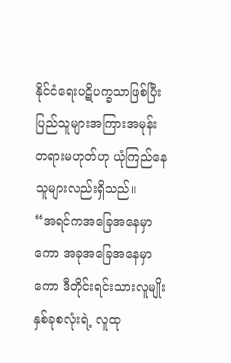နိုင်ငံရေးပဋိပက္ခသာဖြစ်ပြီး ပြည်သူများအကြားအမုန်းတရားမဟုတ်ဟု ယုံကြည်နေသူများလည်းရှိသည်။
“အရင်ကအခြေအနေမှာကော အခုအခြေအနေမှာကော ဒီတိုင်းရင်းသားလူမျိုးနှစ်ခုစလုံးရဲ့ လူထု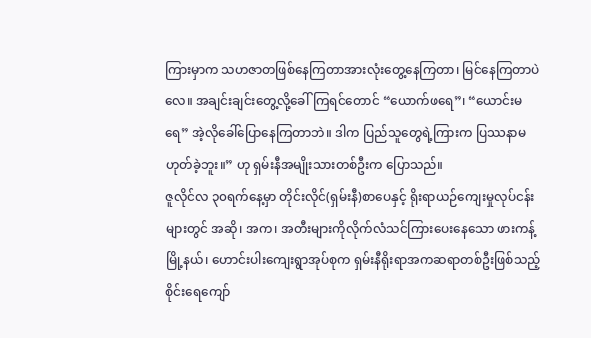ကြားမှာက သဟဇာတဖြစ်နေကြတာအားလုံးတွေ့နေကြတာ၊ မြင်နေကြတာပဲလေ။ အချင်းချင်းတွေ့လို့ခေါ်ကြရင်တောင် “ယောက်ဖရေ”၊ “ယောင်းမရေ” အဲ့လိုခေါ်ပြောနေကြတာဘဲ။ ဒါက ပြည်သူတွေရဲ့ကြားက ပြဿနာမဟုတ်ခဲ့ဘူး။” ဟု ရှမ်းနီအမျိုးသားတစ်ဦးက ပြောသည်။
ဇူလိုင်လ ၃၀ရက်နေ့မှာ တိုင်းလိုင်(ရှမ်းနီ)စာပေနှင့် ရိုးရာယဉ်ကျေးမှုလုပ်ငန်းများတွင် အဆို၊ အက၊ အတီးများကိုလိုက်လံသင်ကြားပေးနေသော ဖားကန့်မြို့နယ်၊ ဟောင်းပါးကျေးရွာအုပ်စုက ရှမ်းနီရိုးရာအကဆရာတစ်ဦးဖြစ်သည့် စိုင်းရေကျော်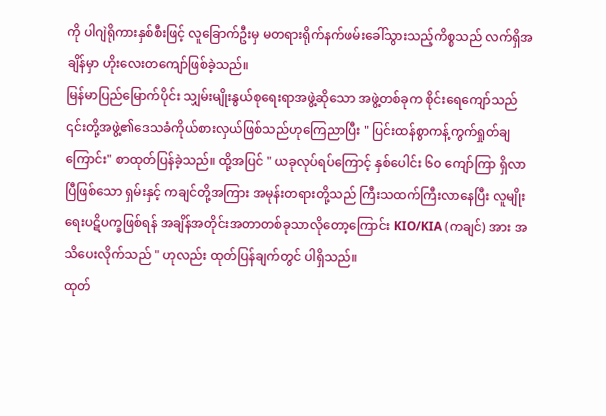ကို ပါဂျဲရိုကားနှစ်စီးဖြင့် လူခြောက်ဦးမှ မတရားရိုက်နက်ဖမ်းခေါ်သွားသည့်ကိစ္စသည် လက်ရှိအချိန်မှာ ဟိုးလေးတကျော်ဖြစ်ခဲ့သည်။
မြန်မာပြည်မြောက်ပိုင်း သျှမ်းမျိုးနွယ်စုရေးရာအဖွဲ့ဆိုသော အဖွဲ့တစ်ခုက စိုင်းရေကျော်သည် ၎င်းတို့အဖွဲ့၏ဒေသခံကိုယ်စားလှယ်ဖြစ်သည်ဟုကြေညာပြီး " ပြင်းထန်စွာကန့်ကွက်ရှုတ်ချကြောင်း" စာထုတ်ပြန်ခဲ့သည်။ ထို့အပြင် " ယခုလုပ်ရပ်ကြောင့် နှစ်ပေါင်း ၆၀ ကျော်ကြာ ရှိလာပြီဖြစ်သော ရှမ်းနှင့် ကချင်တို့အကြား အမုန်းတရားတို့သည် ကြီးသထက်ကြီးလာနေပြီး လူမျိုးရေးပဋိပက္ခဖြစ်ရန် အချိန်အတိုင်းအတာတစ်ခုသာလိုတော့ကြောင်း KIO/KIA (ကချင်) အား အသိပေးလိုက်သည် " ဟုလည်း ထုတ်ပြန်ချက်တွင် ပါရှိသည်။
ထုတ်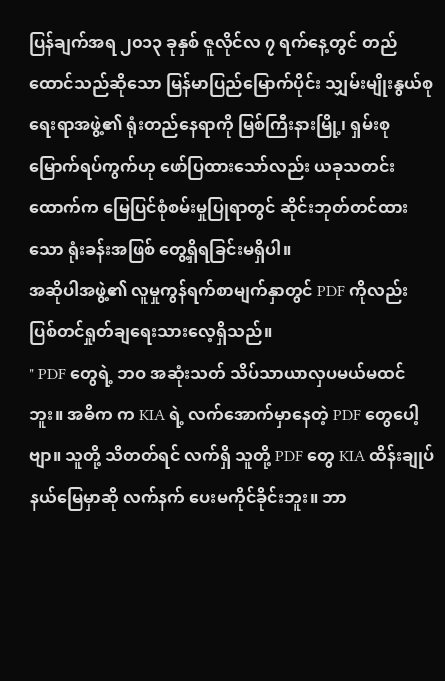ပြန်ချက်အရ ၂၀၁၃ ခုနှစ် ဇူလိုင်လ ၇ ရက်နေ့တွင် တည်ထောင်သည်ဆိုသော မြန်မာပြည်မြောက်ပိုင်း သျှမ်းမျိုးနွယ်စုရေးရာအဖွဲ့၏ ရုံးတည်နေရာကို မြစ်ကြီးနားမြို့၊ ရှမ်းစုမြောက်ရပ်ကွက်ဟု ဖော်ပြထားသော်လည်း ယခုသတင်းထောက်က မြေပြင်စုံစမ်းမှုပြုရာတွင် ဆိုင်းဘုတ်တင်ထားသော ရုံးခန်းအဖြစ် တွေ့ရှိရခြင်းမရှိပါ။
အဆိုပါအဖွဲ့၏ လူမှုကွန်ရက်စာမျက်နှာတွင် PDF ကိုလည်း ပြစ်တင်ရှုတ်ချရေးသားလေ့ရှိသည်။
" PDF တွေရဲ့ ဘဝ အဆုံးသတ် သိပ်သာယာလှပမယ်မထင်ဘူး။ အဓိက က KIA ရဲ့ လက်အောက်မှာနေတဲ့ PDF တွေပေါ့ဗျာ။ သူတို့ သိတတ်ရင် လက်ရှိ သူတို့ PDF တွေ KIA ထိန်းချုပ် နယ်မြေမှာဆို လက်နက် ပေးမကိုင်ခိုင်းဘူး။ ဘာ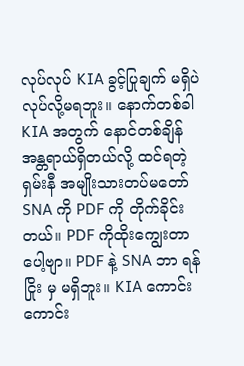လုပ်လုပ် KIA ခွင့်ပြုချက် မရှိပဲ လုပ်လို့မရဘူး။ နောက်တစ်ခါ KIA အတွက် နောင်တစ်ချိန် အန္တရာယ်ရှိတယ်လို့ ထင်ရတဲ့ ရှမ်းနီ အမျိုးသားတပ်မတော် SNA ကို PDF ကို တိုက်ခိုင်းတယ်။ PDF ကိုထိုးကျွေးတာပေါ့ဗျာ။ PDF နဲ့ SNA ဘာ ရန်ငြိုး မှ မရှိဘူး။ KIA ကောင်းကောင်း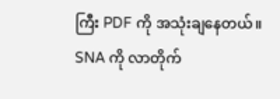ကြီး PDF ကို အသုံးချနေတယ်။ SNA ကို လာတိုက်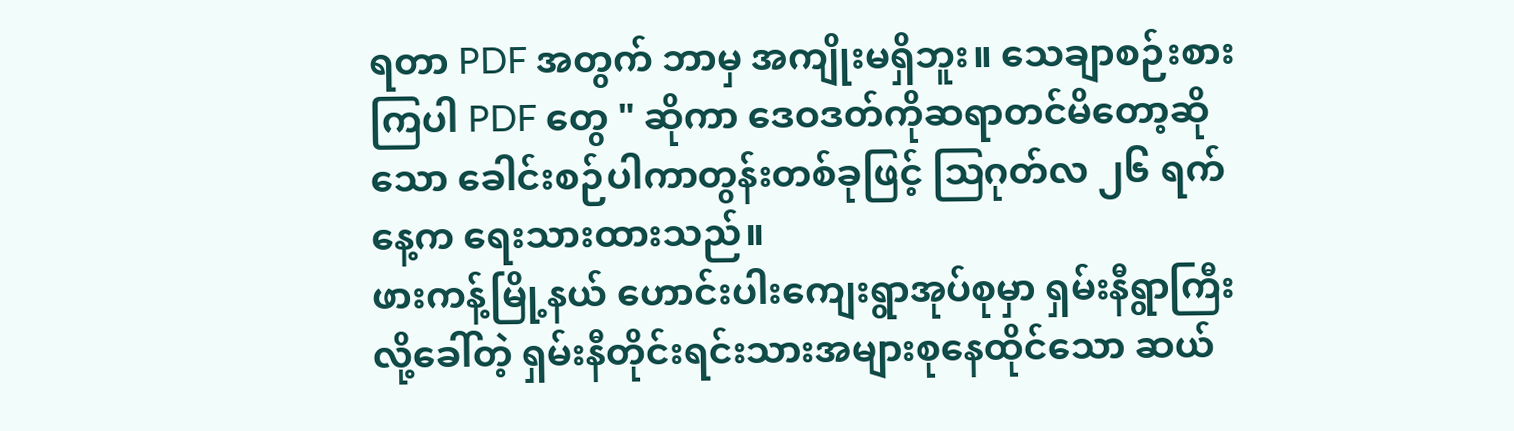ရတာ PDF အတွက် ဘာမှ အကျိုးမရှိဘူး။ သေချာစဉ်းစားကြပါ PDF တွေ " ဆိုကာ ဒေဝဒတ်ကိုဆရာတင်မိတော့ဆိုသော ခေါင်းစဉ်ပါကာတွန်းတစ်ခုဖြင့် ဩဂုတ်လ ၂၆ ရက်နေ့က ရေးသားထားသည်။
ဖားကန့်မြို့နယ် ဟောင်းပါးကျေးရွာအုပ်စုမှာ ရှမ်းနီရွာကြီးလို့ခေါ်တဲ့ ရှမ်းနီတိုင်းရင်းသားအများစုနေထိုင်သော ဆယ်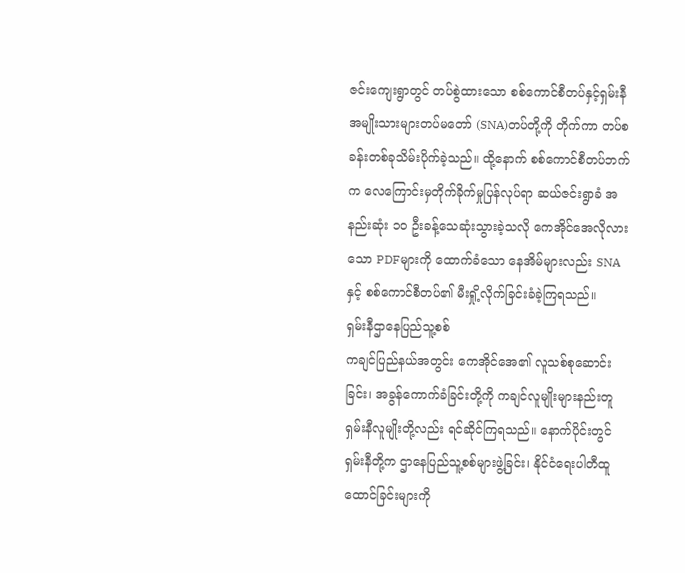ဇင်းကျေးရွာတွင် တပ်စွဲထားသော စစ်ကောင်စီတပ်နှင့်ရှမ်းနီအမျိုးသားများတပ်မတော် (SNA)တပ်တို့ကို တိုက်ကာ တပ်စခန်းတစ်ခုသိမ်းပိုက်ခဲ့သည်။ ထို့နောက် စစ်ကောင်စီတပ်ဘက်က လေကြောင်းမှတိုက်ခိုက်မှုပြန်လုပ်ရာ ဆယ်ဇင်းရွာခံ အနည်းဆုံး ၁၀ ဦးခန့်သေဆုံးသွားခဲ့သလို ကေအိုင်အေလိုလားသော PDFများကို ထောက်ခံသော နေအိမ်များလည်း SNA နှင့် စစ်ကောင်စီတပ်၏ မီးရှို့လိုက်ခြင်းခံခဲ့ကြရသည်။
ရှမ်းနီဌာနေပြည်သူ့စစ်
ကချင်ပြည်နယ်အတွင်း ကေအိုင်အေ၏ လူသစ်စုဆောင်းခြင်း၊ အခွန်ကောက်ခံခြင်းတို့ကို ကချင်လူမျိုးများနည်းတူ ရှမ်းနီလူမျိုးတို့လည်း ရင်ဆိုင်ကြရသည်။ နောက်ပိုင်းတွင် ရှမ်းနီတို့က ဌာနေပြည်သူ့စစ်များဖွဲ့ခြင်း၊ နိုင်ငံရေးပါတီထူထောင်ခြင်းများကို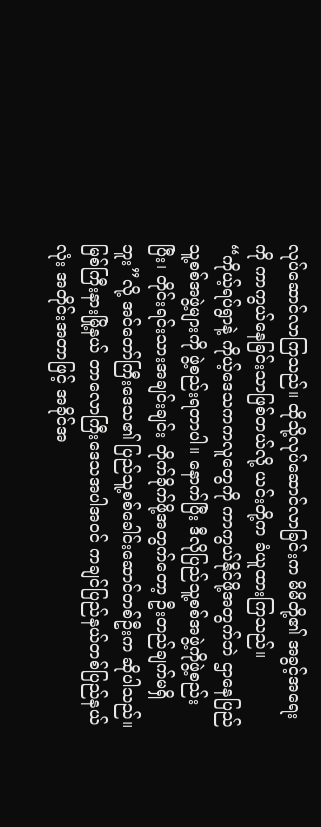လုပ်ဆောင်လာကြသည်။ ထိုသို့လုပ်ဆောင်လာခြင်းက မိမိတို့၏ အခွင့်အရေးကို ကာကွယ်နေခြင်းသာဖြစ်တယ်လို့ ယင်းတို့က ခံယူထားကြသည်။
“ကိုယ့်ရပ်ရွာနဲ့ ကိုယ့်ဒေသကကလူတွေကို ကာကွယ်နိုင်ဖို့အတွက်ဘဲ ဌာနေပြည်သူ့စစ်အဖွဲ့များကို ဖွဲ့စည်းရတာပါ။ နောက်ပြီး ဒီလိုပြည်သူ့စစ်အဖွဲ့ကိုဖွဲ့စည်းပြီး၊ တိုင်းရင်းသားအချင်းချင်း တိုက်ခိုက်ဖို့အတွက်တော့ ဦးတည်ချက်မရှိဘူး”လို့ အင်တော်ကြီးဒေသ၏ ပြည်သူ့စစ်ခေါင်းဆောင်တစ်ဦးက ဆိုပါသည်။
မြစ်ကြီးနားမြို့နယ် တာလောကြီးဒေသအပါအဝင် ကချင်ပြည်နယ်တစ်ပြည်နယ်လုံး အတိုင်းအတာဖြင့် အခိုင်အ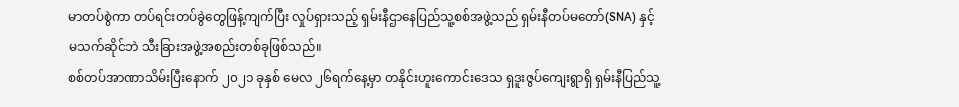မာတပ်စွဲကာ တပ်ရင်းတပ်ခွဲတွေဖြန့်ကျက်ပြီး လှုပ်ရှားသည့် ရှမ်းနီဌာနေပြည်သူ့စစ်အဖွဲ့သည် ရှမ်းနီတပ်မတော်(SNA) နှင့် မသက်ဆိုင်ဘဲ သီးခြားအဖွဲ့အစည်းတစ်ခုဖြစ်သည်။
စစ်တပ်အာဏာသိမ်းပြီးနောက် ၂၀၂၁ ခုနှစ် မေလ ၂၆ရက်နေ့မှာ တနိုင်းဟူးကောင်းဒေသ ရှဒူးဇွပ်ကျေးရွာရှိ ရှမ်းနီပြည်သူ့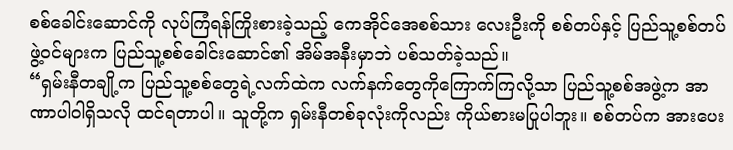စစ်ခေါင်းဆောင်ကို လုပ်ကြံရန်ကြိုးစားခဲ့သည့် ကေအိုင်အေစစ်သား လေးဦးကို စစ်တပ်နှင့် ပြည်သူ့စစ်တပ်ဖွဲ့ဝင်များက ပြည်သူ့စစ်ခေါင်းဆောင်၏ အိမ်အနီးမှာဘဲ ပစ်သတ်ခဲ့သည်။
“ရှမ်းနီတချို့က ပြည်သူ့စစ်တွေရဲ့လက်ထဲက လက်နက်တွေကိုကြောက်ကြလို့သာ ပြည်သူ့စစ်အဖွဲ့က အာဏာပါဝါရှိသလို ထင်ရတာပါ။ သူတို့က ရှမ်းနီတစ်ခုလုံးကိုလည်း ကိုယ်စားမပြုပါဘူး။ စစ်တပ်က အားပေး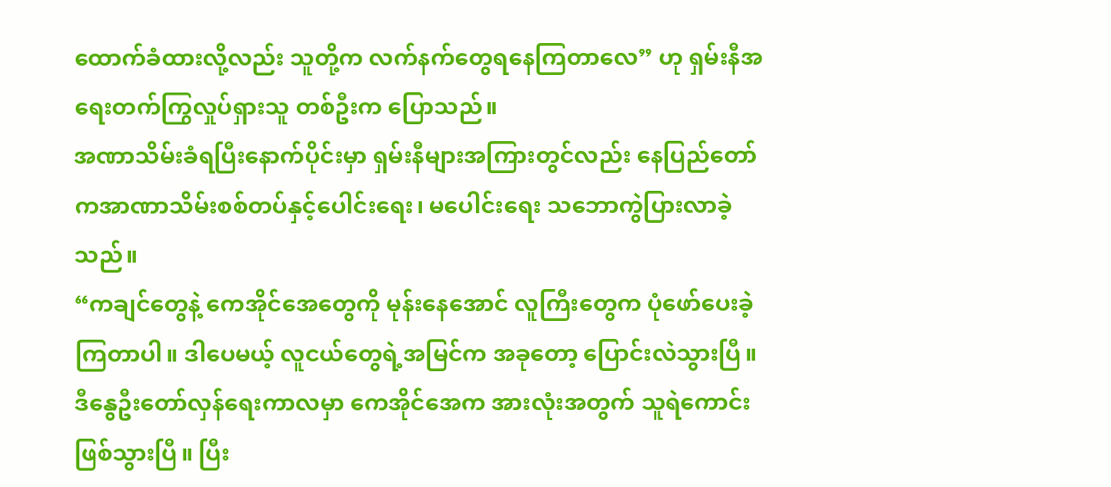ထောက်ခံထားလို့လည်း သူတို့က လက်နက်တွေရနေကြတာလေ” ဟု ရှမ်းနီအရေးတက်ကြွလှုပ်ရှားသူ တစ်ဦးက ပြောသည်။
အဏာသိမ်းခံရပြီးနောက်ပိုင်းမှာ ရှမ်းနီများအကြားတွင်လည်း နေပြည်တော်ကအာဏာသိမ်းစစ်တပ်နှင့်ပေါင်းရေး၊ မပေါင်းရေး သဘောကွဲပြားလာခဲ့သည်။
“ကချင်တွေနဲ့ ကေအိုင်အေတွေကို မုန်းနေအောင် လူကြီးတွေက ပုံဖော်ပေးခဲ့ကြတာပါ။ ဒါပေမယ့် လူငယ်တွေရဲ့အမြင်က အခုတော့ ပြောင်းလဲသွားပြီ။ ဒီနွေဦးတော်လှန်ရေးကာလမှာ ကေအိုင်အေက အားလုံးအတွက် သူရဲကောင်း ဖြစ်သွားပြီ။ ပြီး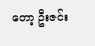တော့ ဦးဇင်း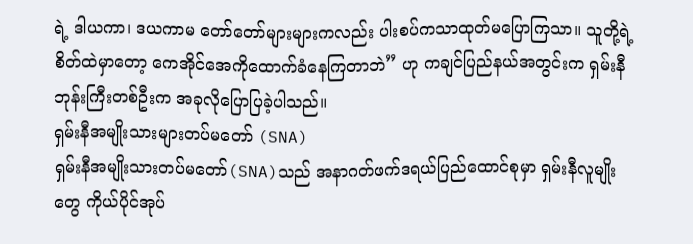ရဲ့ ဒါယကာ၊ ဒယကာမ တော်တော်များများကလည်း ပါးစပ်ကသာထုတ်မပြောကြသာ။ သူတို့ရဲ့စိတ်ထဲမှာတော့ ကေအိုင်အေကိုထောက်ခံနေကြတာဘဲ” ဟု ကချင်ပြည်နယ်အတွင်းက ရှမ်းနီဘုန်းကြီးတစ်ဦးက အခုလိုပြောပြခဲ့ပါသည်။
ရှမ်းနီအမျိုးသားများတပ်မတော် (SNA)
ရှမ်းနီအမျိုးသားတပ်မတော်(SNA)သည် အနာဂတ်ဖက်ဒရယ်ပြည်ထောင်စုမှာ ရှမ်းနီလူမျိုးတွေ ကိုယ်ပိုင်အုပ်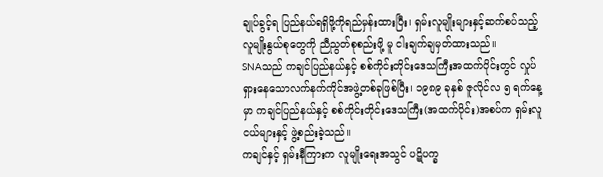ချုပ်ခွင့်ရ ပြည်နယ်ရရှိဖို့ကိုရည်မှန်းထားပြီး၊ ရှမ်းလူမျိုးများနှင့်ဆက်စပ်သည့် လူမျိုးနွယ်စုတွေကို ညီညွတ်စုစည်းဖို့ မူ ငါးချက်ချမှတ်ထားသည်။
SNAသည် ကချင်ပြည်နယ်နှင့် စစ်ကိုင်းတိုင်းဒေသကြီးအထက်ပိုင်းတွင် လှုပ်ရှားနေသောလက်နက်ကိုင်အဖွဲ့တစ်ခုဖြစ်ပြီး၊ ၁၉၈၉ ခုနှစ် ဇူလိုင်လ ၅ ရက်နေ့မှာ ကချင်ပြည်နယ်နှင့် စစ်ကိုင်းတိုင်းဒေသကြီး(အထက်ပိုင်း)အစပ်က ရှမ်းလူငယ်များနှင့် ဖွဲ့စည်းခဲ့သည်။
ကချင်နှင့် ရှမ်းနီကြားက လူမျိုးရေးအသွင် ပဋိပက္ခ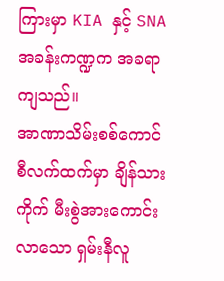ကြားမှာ KIA နှင့် SNA အခန်းကဏ္ဍက အခရာကျသည်။
အာဏာသိမ်းစစ်ကောင်စီလက်ထက်မှာ ချိန်သားကိုက် မီးစွဲအားကောင်းလာသော ရှမ်းနီလူ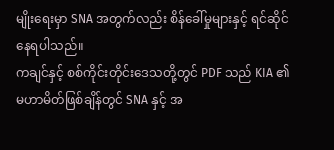မျိုးရေးမှာ SNA အတွက်လည်း စိန်ခေါ်မှုများနှင့် ရင်ဆိုင်နေရပါသည်။
ကချင်နှင့် စစ်ကိုင်းတိုင်းဒေသတို့တွင် PDF သည် KIA ၏ မဟာမိတ်ဖြစ်ချိန်တွင် SNA နှင့် အ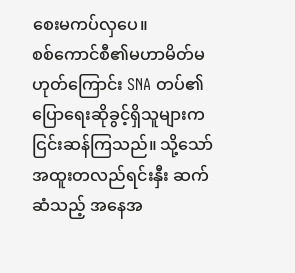စေးမကပ်လှပေ။
စစ်ကောင်စီ၏မဟာမိတ်မဟုတ်ကြောင်း SNA တပ်၏ ပြောရေးဆိုခွင့်ရှိသူများက ငြင်းဆန်ကြသည်။ သို့သော် အထူးတလည်ရင်းနှီး ဆက်ဆံသည့် အနေအ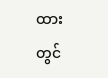ထားတွင်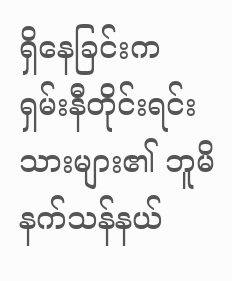ရှိနေခြင်းက ရှမ်းနီတိုင်းရင်းသားများ၏ ဘူမိနက်သန်နယ်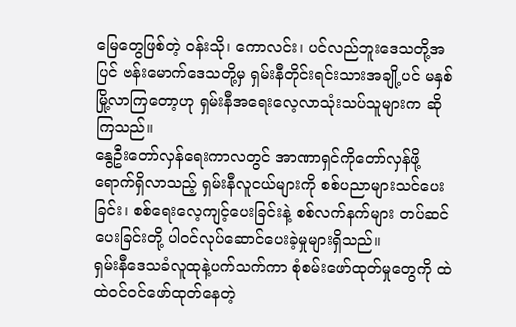မြေတွေဖြစ်တဲ့ ဝန်းသို၊ ကောလင်း၊ ပင်လည်ဘူးဒေသတို့အပြင် ဗန်းမောက်ဒေသတို့မှ ရှမ်းနီတိုင်းရင်းသားအချို့ပင် မနှစ်မြို့လာကြတော့ဟု ရှမ်းနီအရေးလေ့လာသုံးသပ်သူများက ဆိုကြသည်။
နွေဦးတော်လှန်ရေးကာလတွင် အာဏာရှင်ကိုတော်လှန်ဖို့ ရောက်ရှိလာသည့် ရှမ်းနီလူငယ်များကို စစ်ပညာများသင်ပေးခြင်း၊ စစ်ရေးလေ့ကျင့်ပေးခြင်းနဲ့ စစ်လက်နက်များ တပ်ဆင်ပေးခြင်းတို့ ပါဝင်လုပ်ဆောင်ပေးခဲ့မှုများရှိသည်။
ရှမ်းနီဒေသခံလူထုနဲ့ပက်သက်ကာ စုံစမ်းဖော်ထုတ်မှုတွေကို ထဲထဲဝင်ဝင်ဖော်ထုတ်နေတဲ့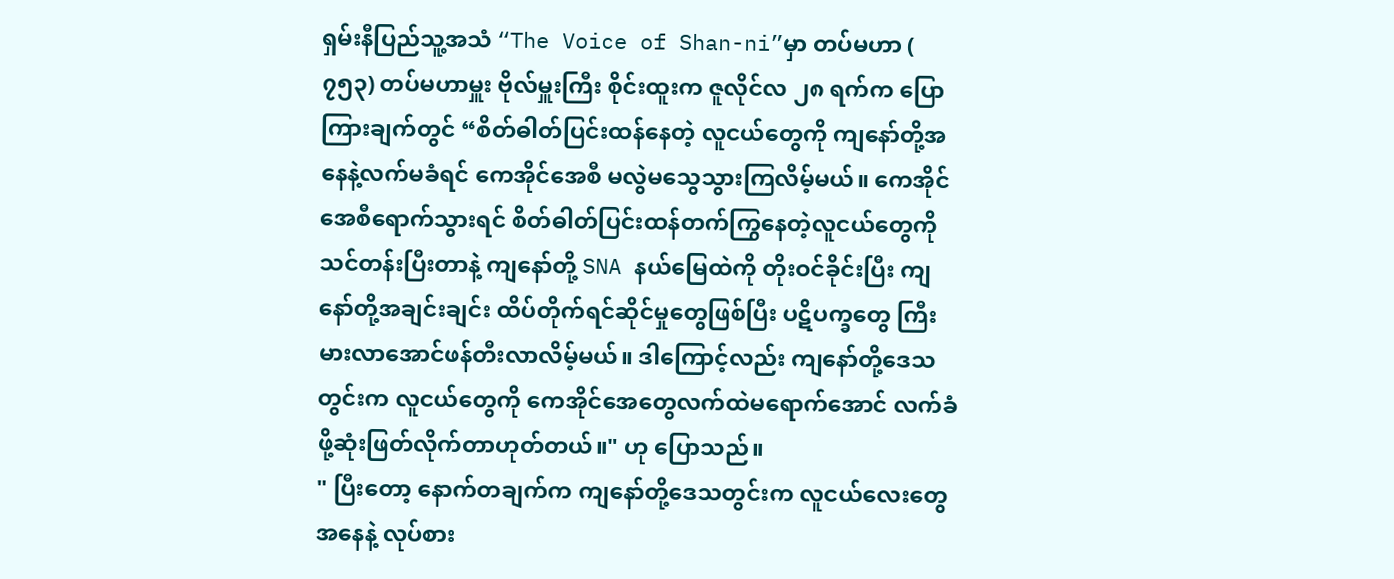ရှမ်းနီပြည်သူ့အသံ “The Voice of Shan-ni”မှာ တပ်မဟာ ( ၇၅၃) တပ်မဟာမှူး ဗိုလ်မှူးကြီး စိုင်းထူးက ဇူလိုင်လ ၂၈ ရက်က ပြောကြားချက်တွင် “စိတ်ဓါတ်ပြင်းထန်နေတဲ့ လူငယ်တွေကို ကျနော်တို့အနေနဲ့လက်မခံရင် ကေအိုင်အေစီ မလွဲမသွေသွားကြလိမ့်မယ်။ ကေအိုင်အေစီရောက်သွားရင် စိတ်ဓါတ်ပြင်းထန်တက်ကြွနေတဲ့လူငယ်တွေကို သင်တန်းပြီးတာနဲ့ ကျနော်တို့ SNA နယ်မြေထဲကို တိုးဝင်ခိုင်းပြီး ကျနော်တို့အချင်းချင်း ထိပ်တိုက်ရင်ဆိုင်မှုတွေဖြစ်ပြီး ပဋိပက္ခတွေ ကြီးမားလာအောင်ဖန်တီးလာလိမ့်မယ်။ ဒါကြောင့်လည်း ကျနော်တို့ဒေသတွင်းက လူငယ်တွေကို ကေအိုင်အေတွေလက်ထဲမရောက်အောင် လက်ခံဖို့ဆုံးဖြတ်လိုက်တာဟုတ်တယ်။" ဟု ပြောသည်။
" ပြီးတော့ နောက်တချက်က ကျနော်တို့ဒေသတွင်းက လူငယ်လေးတွေအနေနဲ့ လုပ်စား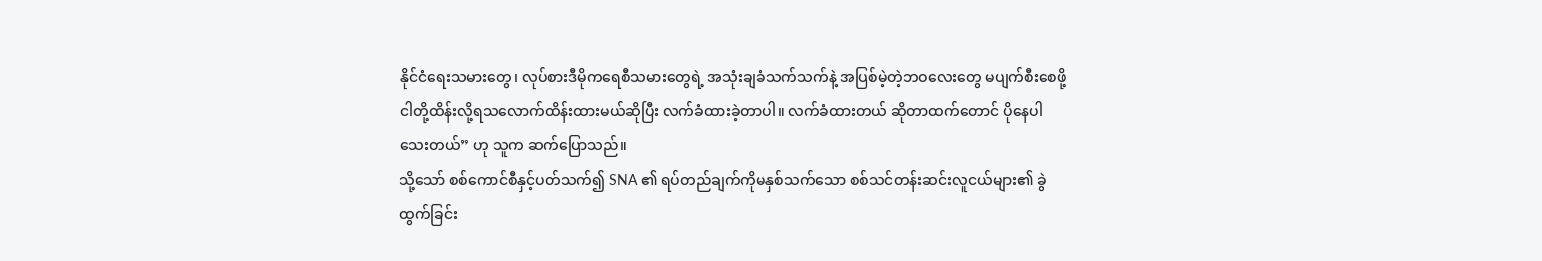နိုင်ငံရေးသမားတွေ၊ လုပ်စားဒီမိုကရေစီသမားတွေရဲ့ အသုံးချခံသက်သက်နဲ့ အပြစ်မဲ့တဲ့ဘဝလေးတွေ မပျက်စီးစေဖို့ ငါတို့ထိန်းလို့ရသလောက်ထိန်းထားမယ်ဆိုပြီး လက်ခံထားခဲ့တာပါ။ လက်ခံထားတယ် ဆိုတာထက်တောင် ပိုနေပါသေးတယ်” ဟု သူက ဆက်ပြောသည်။
သို့သော် စစ်ကောင်စီနှင့်ပတ်သက်၍ SNA ၏ ရပ်တည်ချက်ကိုမနှစ်သက်သော စစ်သင်တန်းဆင်းလူငယ်များ၏ ခွဲထွက်ခြင်း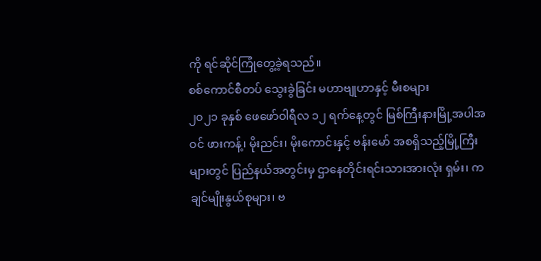ကို ရင်ဆိုင်ကြုံတွေ့ခဲ့ရသည်။
စစ်ကောင်စီတပ် သွေးခွဲခြင်း မဟာဗျုဟာနှင့် မီးစများ
၂၀၂၁ ခုနှစ် ဖေဖော်ဝါရီလ ၁၂ ရက်နေ့တွင် မြစ်ကြီးနားမြို့အပါအဝင် ဖားကန့်၊ မိုးညင်း၊ မိုးကောင်းနှင့် ဗန်းမော် အစရှိသည့်မြို့ကြီးများတွင် ပြည်နယ်အတွင်းမှ ဌာနေတိုင်းရင်းသားအားလုံး ရှမ်း၊ ကချင်မျိုးနွယ်စုများ၊ ဗ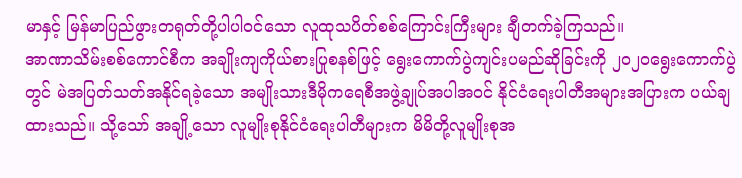မာနှင့် မြန်မာပြည်ဖွားတရုတ်တို့ပါပါဝင်သော လူထုသပိတ်စစ်ကြောင်းကြီးများ ချီတက်ခဲ့ကြသည်။
အာဏာသိမ်းစစ်ကောင်စီက အချိုးကျကိုယ်စားပြုစနစ်ဖြင့် ရွေးကောက်ပွဲကျင်းပမည်ဆိုခြင်းကို ၂၀၂၀ရွေးကောက်ပွဲတွင် မဲအပြတ်သတ်အနိုင်ရခဲ့သော အမျိုးသားဒီမိုကရေစီအဖွဲ့ချုပ်အပါအဝင် နိုင်ငံရေးပါတီအများအပြားက ပယ်ချထားသည်။ သို့သော် အချို့သော လူမျိုးစုနိုင်ငံရေးပါတီများက မိမိတို့လူမျိုးစုအ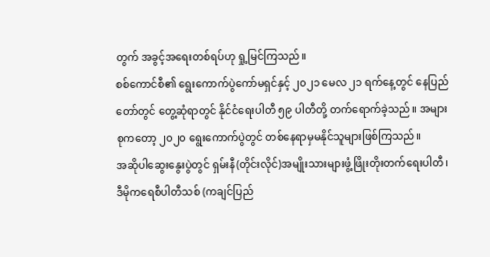တွက် အခွင့်အရေးတစ်ရပ်ဟု ရှု့မြင်ကြသည်။
စစ်ကောင်စီ၏ ရွေးကောက်ပွဲကော်မရှင်နှင့် ၂၀၂၁ မေလ ၂၁ ရက်နေ့တွင် နေပြည်တော်တွင် တွေ့ဆုံရာတွင် နိုင်ငံရေးပါတီ ၅၉ ပါတီတို့ တက်ရောက်ခဲ့သည်။ အများစုကတော့ ၂၀၂၀ ရွေးကောက်ပွဲတွင် တစ်နေရာမှမနိုင်သူများဖြစ်ကြသည်။
အဆိုပါဆွေးနွေးပွဲတွင် ရှမ်းနီ(တိုင်းလိုင်)အမျိုးသားများဖွံ့ဖြိုးတိုးတက်ရေးပါတီ၊ ဒီမိုကရေစီပါတီသစ် (ကချင်ပြည်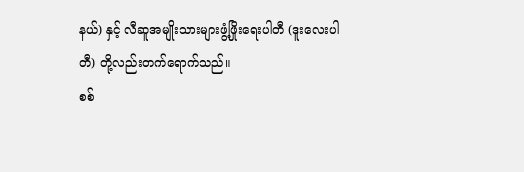နယ်) နှင့် လီဆူအမျိုးသားများဖွံ့ဖြိုးရေးပါတီ (ဒူးလေးပါတီ) တို့လည်းတက်ရောက်သည်။
စစ်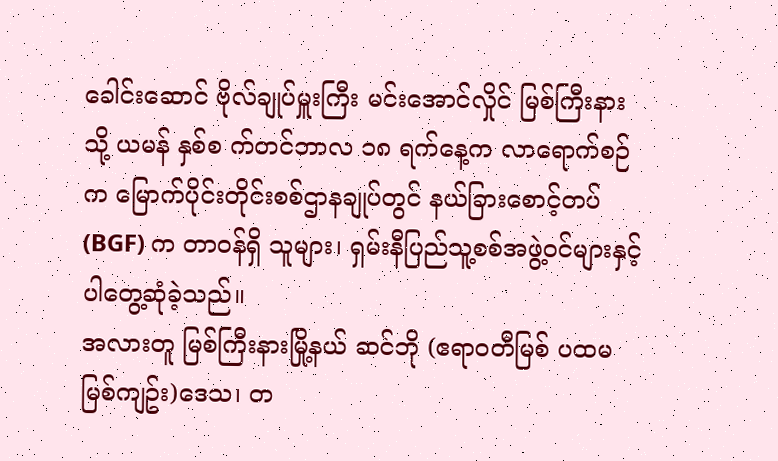ခေါင်းဆောင် ဗိုလ်ချုပ်မှူးကြီး မင်းအောင်လှိုင် မြစ်ကြီးနားသို့ ယမန် နှစ်စ က်တင်ဘာလ ၁၈ ရက်နေ့က လာရောက်စဉ်က မြောက်ပိုင်းတိုင်းစစ်ဌာနချုပ်တွင် နယ်ခြားစောင့်တပ် (BGF) က တာဝန်ရှိ သူများ၊ ရှမ်းနီပြည်သူ့စစ်အဖွဲ့ဝင်များနှင့်ပါတွေ့ဆုံခဲ့သည်။
အလားတူ မြစ်ကြီးနားမြို့နယ် ဆင်ဘို (ဧရာဝတီမြစ် ပထမမြစ်ကျဥ်း)ဒေသ၊ တ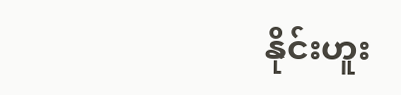နိုင်းဟူး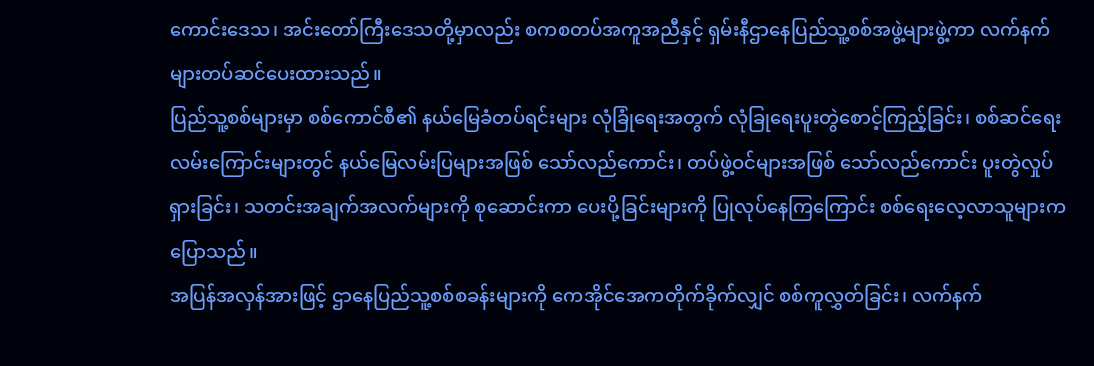ကောင်းဒေသ၊ အင်းတော်ကြီးဒေသတို့မှာလည်း စကစတပ်အကူအညီနှင့် ရှမ်းနီဌာနေပြည်သူ့စစ်အဖွဲ့များဖွဲ့ကာ လက်နက်များတပ်ဆင်ပေးထားသည်။
ပြည်သူ့စစ်များမှာ စစ်ကောင်စီ၏ နယ်မြေခံတပ်ရင်းများ လုံခြုံရေးအတွက် လုံခြုရေးပူးတွဲစောင့်ကြည့်ခြင်း၊ စစ်ဆင်ရေးလမ်းကြောင်းများတွင် နယ်မြေလမ်းပြများအဖြစ် သော်လည်ကောင်း၊ တပ်ဖွဲ့ဝင်များအဖြစ် သော်လည်ကောင်း ပူးတွဲလှုပ်ရှားခြင်း၊ သတင်းအချက်အလက်များကို စုဆောင်းကာ ပေးပို့ခြင်းများကို ပြုလုပ်နေကြကြောင်း စစ်ရေးလေ့လာသူများက ပြောသည်။
အပြန်အလှန်အားဖြင့် ဌာနေပြည်သူ့စစ်စခန်းများကို ကေအိုင်အေကတိုက်ခိုက်လျှင် စစ်ကူလွှတ်ခြင်း၊ လက်နက်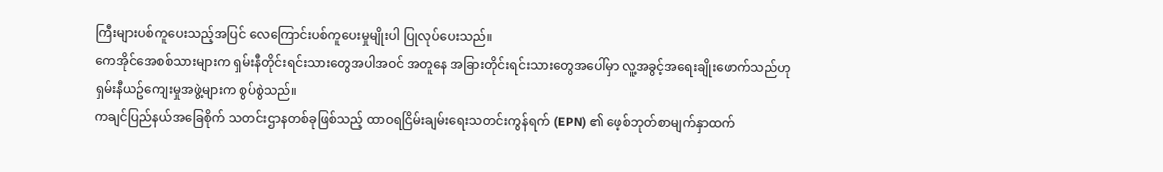ကြီးများပစ်ကူပေးသည့်အပြင် လေကြောင်းပစ်ကူပေးမှုမျိုးပါ ပြုလုပ်ပေးသည်။
ကေအိုင်အေစစ်သားများက ရှမ်းနီတိုင်းရင်းသားတွေအပါအဝင် အတူနေ အခြားတိုင်းရင်းသားတွေအပေါ်မှာ လူ့အခွင့်အရေးချိုးဖောက်သည်ဟု ရှမ်းနီယဥ်ကျေးမှုအဖွဲ့များက စွပ်စွဲသည်။
ကချင်ပြည်နယ်အခြေစိုက် သတင်းဌာနတစ်ခုဖြစ်သည့် ထာဝရငြိမ်းချမ်းရေးသတင်းကွန်ရက် (EPN) ၏ ဖေ့စ်ဘုတ်စာမျက်နှာထက်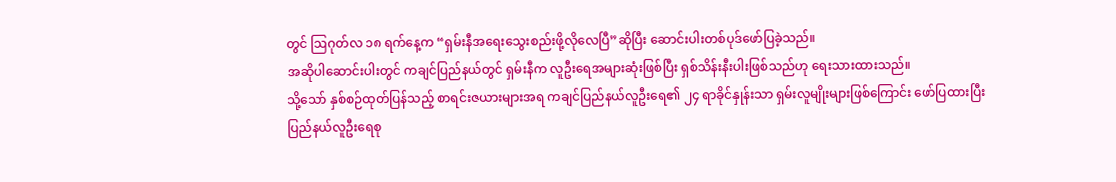တွင် ဩဂုတ်လ ၁၈ ရက်နေ့က “ရှမ်းနီအရေးသွေးစည်းဖို့လိုလေပြီ”ဆိုပြီး ဆောင်းပါးတစ်ပုဒ်ဖော်ပြခဲ့သည်။
အဆိုပါဆောင်းပါးတွင် ကချင်ပြည်နယ်တွင် ရှမ်းနီက လူဦးရေအများဆုံးဖြစ်ပြီး ရှစ်သိန်းနီးပါးဖြစ်သည်ဟု ရေးသားထားသည်။
သို့သော် နှစ်စဉ်ထုတ်ပြန်သည့် စာရင်းဇယားများအရ ကချင်ပြည်နယ်လူဦးရေ၏ ၂၄ ရာခိုင်နှုန်းသာ ရှမ်းလူမျိုးများဖြစ်ကြောင်း ဖော်ပြထားပြီး ပြည်နယ်လူဦးရေစု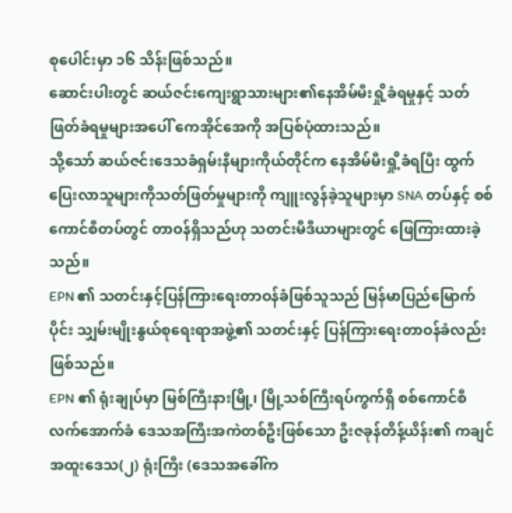စုပေါင်းမှာ ၁၆ သိန်းဖြစ်သည်။
ဆောင်းပါးတွင် ဆယ်ဇင်းကျေးရွာသားများ၏နေအိမ်မီးရှို့ခံရမှုနှင့် သတ်ဖြတ်ခံရမှုများအပေါ် ကေအိုင်အေကို အပြစ်ပုံထားသည်။
သို့သော် ဆယ်ဇင်းဒေသခံရှမ်းနီများကိုယ်တိုင်က နေအိမ်မီးရှို့ခံရပြီး ထွက်ပြေးလာသူများကိုသတ်ဖြတ်မှုများကို ကျူးလွန်ခဲ့သူများမှာ SNA တပ်နှင့် စစ်ကောင်စီတပ်တွင် တာဝန်ရှိသည်ဟု သတင်းမီဒီယာများတွင် ဖြေကြားထားခဲ့သည်။
EPN ၏ သတင်းနှင့်ပြန်ကြားရေးတာဝန်ခံဖြစ်သူသည် မြန်မာပြည်မြောက်ပိုင်း သျှမ်းမျိုးနွယ်စုရေးရာအဖွဲ့၏ သတင်းနှင့် ပြန်ကြားရေးတာဝန်ခံလည်း ဖြစ်သည်။
EPN ၏ ရုံးချုပ်မှာ မြစ်ကြီးနားမြို့၊ မြို့သစ်ကြီးရပ်ကွက်ရှိ စစ်ကောင်စီလက်အောက်ခံ ဒေသအကြီးအကဲတစ်ဦးဖြစ်သော ဦးဇခုန်တိန့်ယိန်း၏ ကချင်အထူးဒေသ(၂) ရုံးကြီး (ဒေသအခေါ်က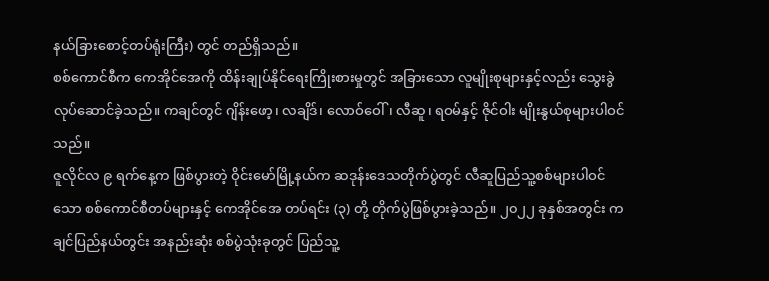နယ်ခြားစောင့်တပ်ရုံးကြီး) တွင် တည်ရှိသည်။
စစ်ကောင်စီက ကေအိုင်အေကို ထိန်းချုပ်နိုင်ရေးကြိုးစားမှုတွင် အခြားသော လူမျိုးစုများနှင့်လည်း သွေးခွဲလုပ်ဆောင်ခဲ့သည်။ ကချင်တွင် ဂျိန်းဖော့၊ လချိဒ်၊ လောဝ်ဝေါ်၊ လီဆူ၊ ရဝမ်နှင့် ဇိုင်ဝါး မျိုးနွယ်စုများပါဝင်သည်။
ဇူလိုင်လ ၉ ရက်နေ့က ဖြစ်ပွားတဲ့ ဝိုင်းမော်မြို့နယ်က ဆဒုန်းဒေသတိုက်ပွဲတွင် လီဆူပြည်သူ့စစ်များပါဝင်သော စစ်ကောင်စီတပ်များနှင့် ကေအိုင်အေ တပ်ရင်း (၃) တို့ တိုက်ပွဲဖြစ်ပွားခဲ့သည်။ ၂၀၂၂ ခုနှစ်အတွင်း ကချင်ပြည်နယ်တွင်း အနည်းဆုံး စစ်ပွဲသုံးခုတွင် ပြည်သူ့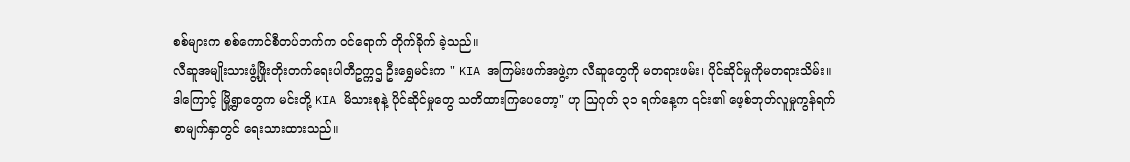စစ်များက စစ်ကောင်စီတပ်ဘက်က ဝင်ရောက် တိုက်ခိုက် ခဲ့သည်။
လီဆူအမျိုးသားဖွံ့ဖြိုးတိုးတက်ရေးပါတီဥက္ကဌ ဦးရွှေမင်းက " KIA အကြမ်းဖက်အဖွဲ့က လီဆူတွေကို မတရားဖမ်း၊ ပိုင်ဆိုင်မှုကိုမတရားသိမ်း။ ဒါကြောင့် မြို့ရွာတွေက မင်းတို့ KIA မိသားစုနဲ့ ပိုင်ဆိုင်မှုတွေ သတိထားကြပေတော့" ဟု ဩဂုတ် ၃၁ ရက်နေ့က ၎င်း၏ ဖေ့စ်ဘုတ်လူမှုကွန်ရက်စာမျက်နှာတွင် ရေးသားထားသည်။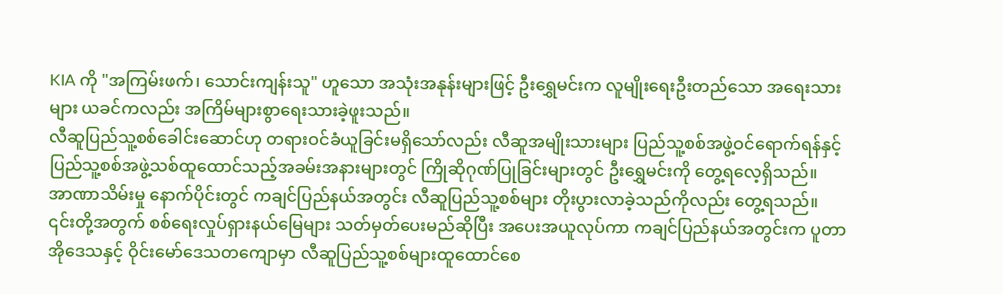KIA ကို "အကြမ်းဖက်၊ သောင်းကျန်းသူ" ဟူသော အသုံးအနုန်းများဖြင့် ဦးရွှေမင်းက လူမျိုးရေးဦးတည်သော အရေးသားများ ယခင်ကလည်း အကြိမ်များစွာရေးသားခဲ့ဖူးသည်။
လီဆူပြည်သူ့စစ်ခေါင်းဆောင်ဟု တရားဝင်ခံယူခြင်းမရှိသော်လည်း လီဆူအမျိုးသားများ ပြည်သူ့စစ်အဖွဲ့ဝင်ရောက်ရန်နှင့် ပြည်သူ့စစ်အဖွဲ့သစ်ထူထောင်သည့်အခမ်းအနားများတွင် ကြိုဆိုဂုဏ်ပြုခြင်းများတွင် ဦးရွှေမင်းကို တွေ့ရလေ့ရှိသည်။
အာဏာသိမ်းမှု နောက်ပိုင်းတွင် ကချင်ပြည်နယ်အတွင်း လီဆူပြည်သူ့စစ်များ တိုးပွားလာခဲ့သည်ကိုလည်း တွေ့ရသည်။
၎င်းတို့အတွက် စစ်ရေးလှုပ်ရှားနယ်မြေများ သတ်မှတ်ပေးမည်ဆိုပြီး အပေးအယူလုပ်ကာ ကချင်ပြည်နယ်အတွင်းက ပူတာအိုဒေသနှင့် ဝိုင်းမော်ဒေသတကျောမှာ လီဆူပြည်သူ့စစ်များထူထောင်စေ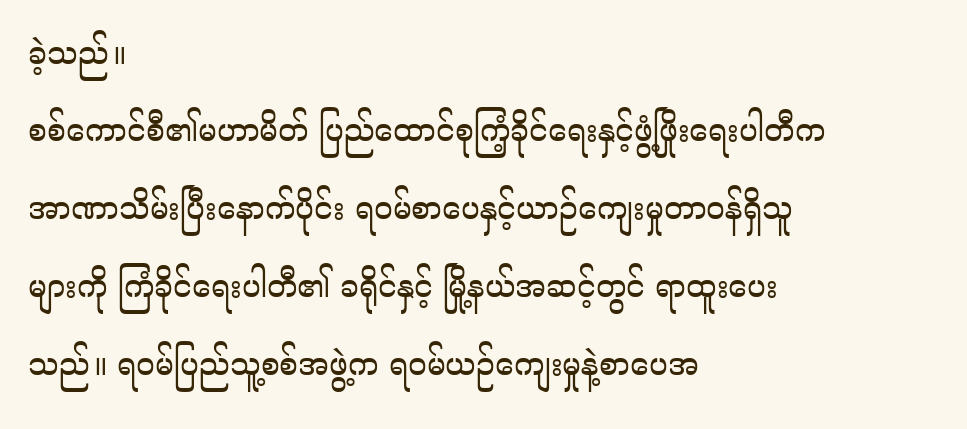ခဲ့သည်။
စစ်ကောင်စီ၏မဟာမိတ် ပြည်ထောင်စုကြံ့ခိုင်ရေးနှင့်ဖွံ့ဖြိုးရေးပါတီက အာဏာသိမ်းပြီးနောက်ပိုင်း ရဝမ်စာပေနှင့်ယာဉ်ကျေးမှုတာဝန်ရှိသူများကို ကြံခိုင်ရေးပါတီ၏ ခရိုင်နှင့် မြို့နယ်အဆင့်တွင် ရာထူးပေးသည်။ ရဝမ်ပြည်သူ့စစ်အဖွဲ့က ရဝမ်ယဉ်ကျေးမှုနဲ့စာပေအ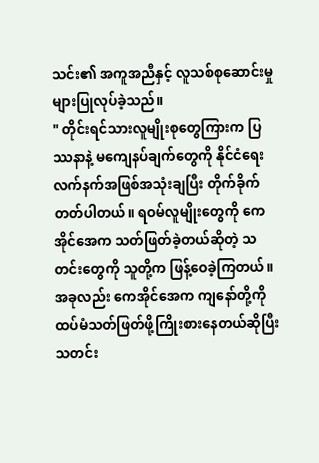သင်း၏ အကူအညီနှင့် လူသစ်စုဆောင်းမှုများပြုလုပ်ခဲ့သည်။
" တိုင်းရင်သားလူမျိုးစုတွေကြားက ပြဿနာနဲ့ မကျေနပ်ချက်တွေကို နိုင်ငံရေးလက်နက်အဖြစ်အသုံးချပြီး တိုက်ခိုက်တတ်ပါတယ်။ ရဝမ်လူမျိုးတွေကို ကေအိုင်အေက သတ်ဖြတ်ခဲ့တယ်ဆိုတဲ့ သတင်းတွေကို သူတို့က ဖြန့်ဝေခဲ့ကြတယ်။ အခုလည်း ကေအိုင်အေက ကျနော်တို့ကို ထပ်မံသတ်ဖြတ်ဖို့ကြိုးစားနေတယ်ဆိုပြီး သတင်း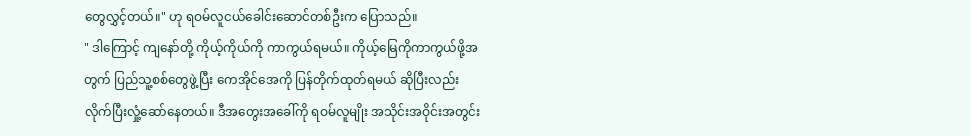တွေလွှင့်တယ်။" ဟု ရဝမ်လူငယ်ခေါင်းဆောင်တစ်ဦးက ပြောသည်။
" ဒါကြောင့် ကျနော်တို့ ကိုယ့်ကိုယ်ကို ကာကွယ်ရမယ်။ ကိုယ့်မြေကိုကာကွယ်ဖို့အတွက် ပြည်သူ့စစ်တွေဖွဲ့ပြီး ကေအိုင်အေကို ပြန်တိုက်ထုတ်ရမယ် ဆိုပြီးလည်း လိုက်ပြီးလှုံ့ဆော်နေတယ်။ ဒီအတွေးအခေါ်ကို ရဝမ်လူမျိုး အသိုင်းအဝိုင်းအတွင်း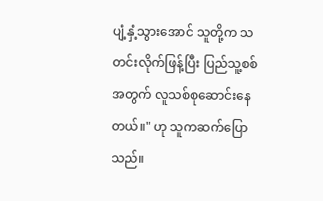ပျံ့နှံ့သွားအောင် သူတို့က သတင်းလိုက်ဖြန့်ပြီး ပြည်သူ့စစ်အတွက် လူသစ်စုဆောင်းနေတယ်။" ဟု သူကဆက်ပြောသည်။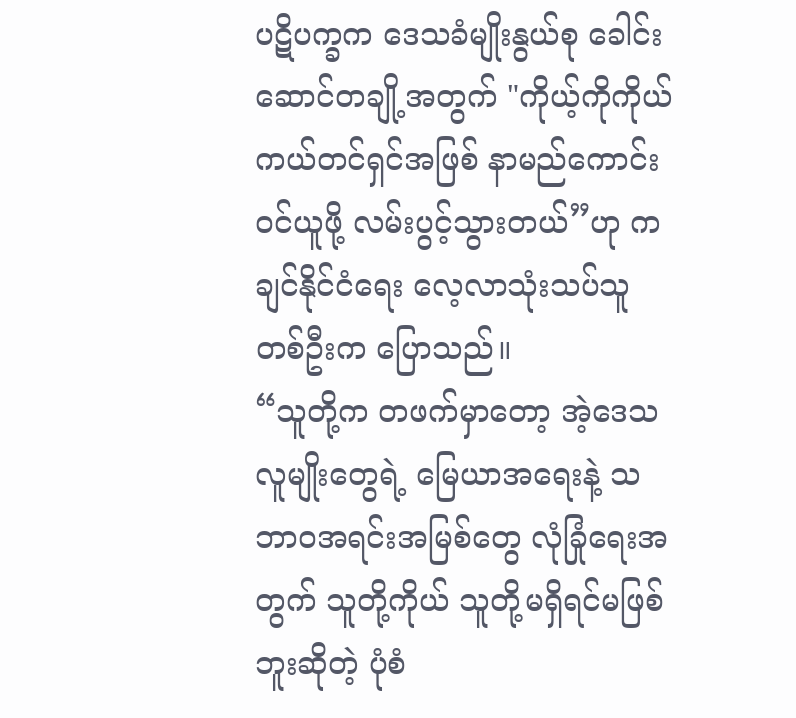ပဋိပက္ခက ဒေသခံမျိုးနွယ်စု ခေါင်းဆောင်တချို့အတွက် "ကိုယ့်ကိုကိုယ် ကယ်တင်ရှင်အဖြစ် နာမည်ကောင်းဝင်ယူဖို့ လမ်းပွင့်သွားတယ်”ဟု ကချင်နိုင်ငံရေး လေ့လာသုံးသပ်သူတစ်ဦးက ပြောသည်။
“သူတို့က တဖက်မှာတော့ အဲ့ဒေသ လူမျိုးတွေရဲ့ မြေယာအရေးနဲ့ သဘာဝအရင်းအမြစ်တွေ လုံခြုံရေးအတွက် သူတို့ကိုယ် သူတို့မရှိရင်မဖြစ်ဘူးဆိုတဲ့ ပုံစံ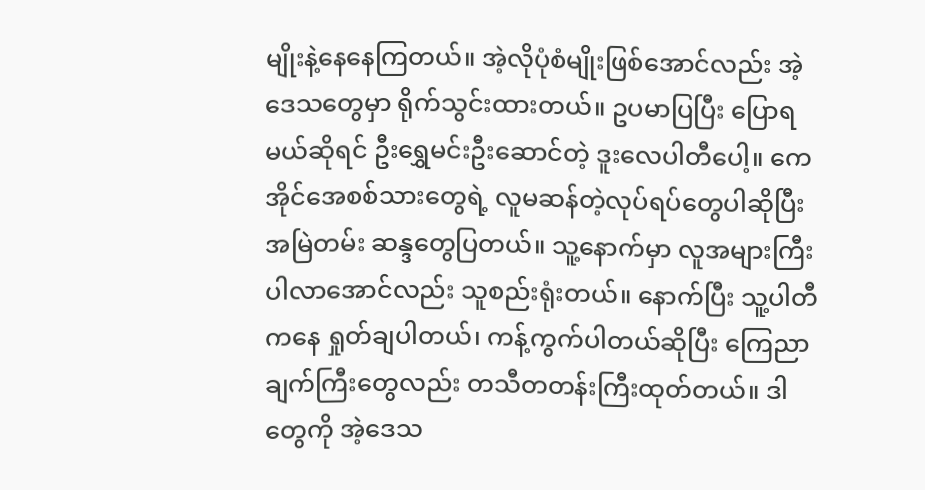မျိုးနဲ့နေနေကြတယ်။ အဲ့လိုပုံစံမျိုးဖြစ်အောင်လည်း အဲ့ဒေသတွေမှာ ရိုက်သွင်းထားတယ်။ ဥပမာပြပြီး ပြောရမယ်ဆိုရင် ဦးရွှေမင်းဦးဆောင်တဲ့ ဒူးလေပါတီပေါ့။ ကေအိုင်အေစစ်သားတွေရဲ့ လူမဆန်တဲ့လုပ်ရပ်တွေပါဆိုပြီး အမြဲတမ်း ဆန္ဒတွေပြတယ်။ သူ့နောက်မှာ လူအများကြီးပါလာအောင်လည်း သူစည်းရုံးတယ်။ နောက်ပြီး သူ့ပါတီကနေ ရှုတ်ချပါတယ်၊ ကန့်ကွက်ပါတယ်ဆိုပြီး ကြေညာချက်ကြီးတွေလည်း တသီတတန်းကြီးထုတ်တယ်။ ဒါတွေကို အဲ့ဒေသ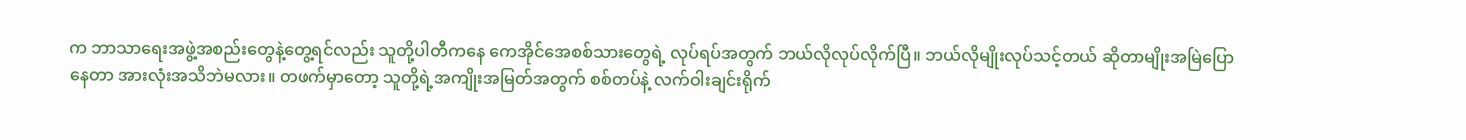က ဘာသာရေးအဖွဲ့အစည်းတွေနဲ့တွေ့ရင်လည်း သူတို့ပါတီကနေ ကေအိုင်အေစစ်သားတွေရဲ့ လုပ်ရပ်အတွက် ဘယ်လိုလုပ်လိုက်ပြီ။ ဘယ်လိုမျိုးလုပ်သင့်တယ် ဆိုတာမျိုးအမြဲပြောနေတာ အားလုံးအသိဘဲမလား။ တဖက်မှာတော့ သူတို့ရဲ့အကျိုးအမြတ်အတွက် စစ်တပ်နဲ့ လက်ဝါးချင်းရိုက်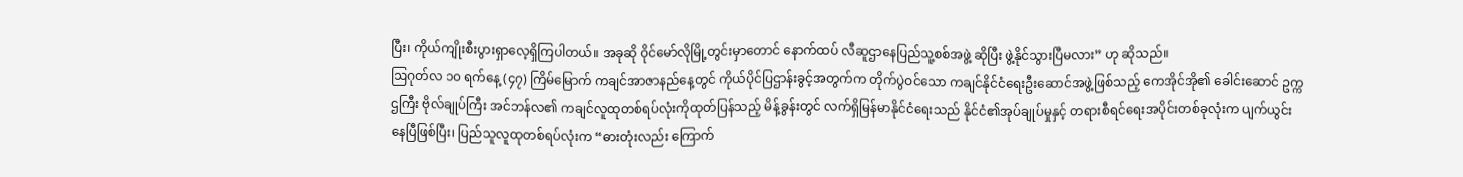ပြီး၊ ကိုယ်ကျိုးစီးပွားရှာလေ့ရှိကြပါတယ်။ အခုဆို ဝိုင်မော်လိုမြို့တွင်းမှာတောင် နောက်ထပ် လီဆူဌာနေပြည်သူ့စစ်အဖွဲ့ ဆိုပြီး ဖွဲ့နိုင်သွားပြီမလား” ဟု ဆိုသည်။
ဩဂုတ်လ ၁၀ ရက်နေ့ (၄၇) ကြိမ်မြောက် ကချင်အာဇာနည်နေ့တွင် ကိုယ်ပိုင်ပြဌာန်းခွင့်အတွက်က တိုက်ပွဲဝင်သော ကချင်နိုင်ငံရေးဦးဆောင်အဖွဲ့ဖြစ်သည့် ကေအိုင်အို၏ ခေါင်းဆောင် ဥက္ကဌကြီး ဗိုလ်ချုပ်ကြီး အင်ဘန်လ၏ ကချင်လူထုတစ်ရပ်လုံးကိုထုတ်ပြန်သည့် မိန့်ခွန်းတွင် လက်ရှိမြန်မာနိုင်ငံရေးသည် နိုင်ငံ၏အုပ်ချုပ်မှုနှင့် တရားစီရင်ရေးအပိုင်းတစ်ခုလုံးက ပျက်ယွင်းနေပြီဖြစ်ပြီး၊ ပြည်သူလူထုတစ်ရပ်လုံးက “ဓားတုံးလည်း ကြောက်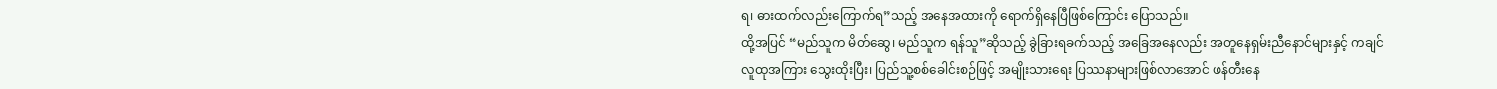ရ၊ ဓားထက်လည်းကြောက်ရ”သည့် အနေအထားကို ရောက်ရှိနေပြီဖြစ်ကြောင်း ပြောသည်။
ထို့အပြင် “မည်သူက မိတ်ဆွေ၊ မည်သူက ရန်သူ”ဆိုသည့် ခွဲခြားရခက်သည့် အခြေအနေလည်း အတူနေရှမ်းညီနောင်များနှင့် ကချင်လူထုအကြား သွေးထိုးပြီး၊ ပြည်သူ့စစ်ခေါင်းစဉ်ဖြင့် အမျိုးသားရေး ပြဿနာများဖြစ်လာအောင် ဖန်တီးနေ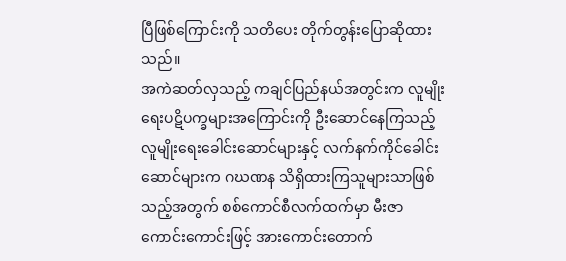ပြီဖြစ်ကြောင်းကို သတိပေး တိုက်တွန်းပြောဆိုထားသည်။
အကဲဆတ်လှသည့် ကချင်ပြည်နယ်အတွင်းက လူမျိုးရေးပဋိပက္ခများအကြောင်းကို ဦးဆောင်နေကြသည့် လူမျိုးရေးခေါင်းဆောင်များနှင့် လက်နက်ကိုင်ခေါင်းဆောင်များက ဂဃဏန သိရှိထားကြသူများသာဖြစ်သည့်အတွက် စစ်ကောင်စီလက်ထက်မှာ မီးဇာကောင်းကောင်းဖြင့် အားကောင်းတောက်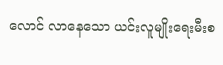လောင် လာနေသော ယင်းလူမျိုးရေးမီးစ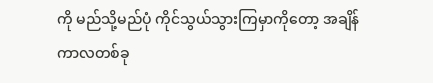ကို မည်သို့မည်ပုံ ကိုင်သွယ်သွားကြမှာကိုတော့ အချိန်ကာလတစ်ခု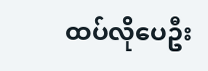ထပ်လိုပေဦး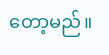တော့မည်။